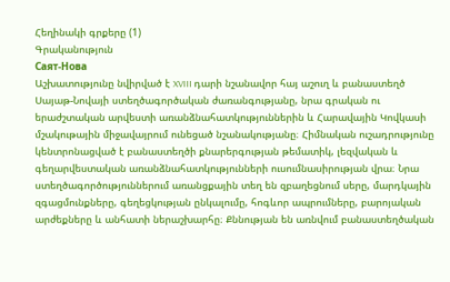Հեղինակի գրքերը (1)
Գրականություն
Саят-Нова
Աշխատությունը նվիրված է XVIII դարի նշանավոր հայ աշուղ և բանաստեղծ Սայաթ-Նովայի ստեղծագործական ժառանգությանը, նրա գրական ու երաժշտական արվեստի առանձնահատկություններին և Հարավային Կովկասի մշակութային միջավայրում ունեցած նշանակությանը։ Հիմնական ուշադրությունը կենտրոնացված է բանաստեղծի քնարերգության թեմատիկ, լեզվական և գեղարվեստական առանձնահատկությունների ուսումնասիրության վրա։ Նրա ստեղծագործություններում առանցքային տեղ են զբաղեցնում սերը, մարդկային զգացմունքները, գեղեցկության ընկալումը, հոգևոր ապրումները, բարոյական արժեքները և անհատի ներաշխարհը։ Քննության են առնվում բանաստեղծական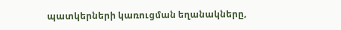պատկերների կառուցման եղանակները,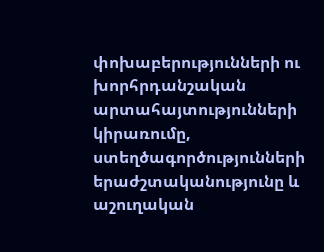փոխաբերությունների ու խորհրդանշական արտահայտությունների կիրառումը, ստեղծագործությունների երաժշտականությունը և աշուղական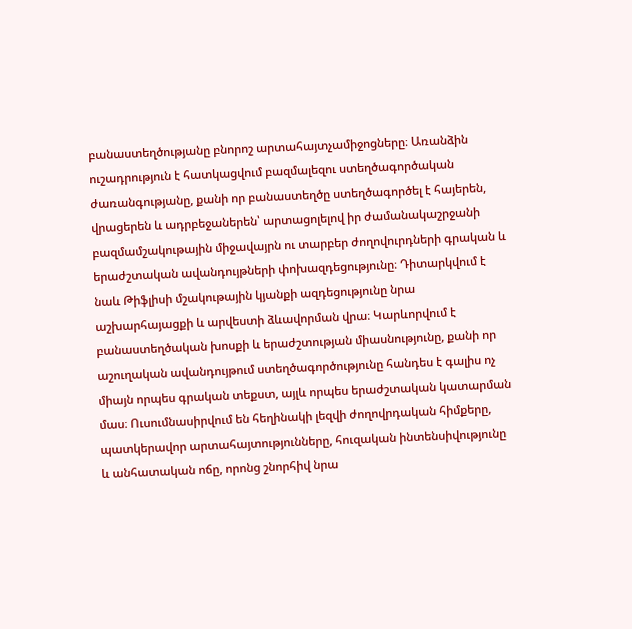բանաստեղծությանը բնորոշ արտահայտչամիջոցները։ Առանձին ուշադրություն է հատկացվում բազմալեզու ստեղծագործական ժառանգությանը, քանի որ բանաստեղծը ստեղծագործել է հայերեն, վրացերեն և ադրբեջաներեն՝ արտացոլելով իր ժամանակաշրջանի բազմամշակութային միջավայրն ու տարբեր ժողովուրդների գրական և երաժշտական ավանդույթների փոխազդեցությունը։ Դիտարկվում է նաև Թիֆլիսի մշակութային կյանքի ազդեցությունը նրա աշխարհայացքի և արվեստի ձևավորման վրա։ Կարևորվում է բանաստեղծական խոսքի և երաժշտության միասնությունը, քանի որ աշուղական ավանդույթում ստեղծագործությունը հանդես է գալիս ոչ միայն որպես գրական տեքստ, այլև որպես երաժշտական կատարման մաս։ Ուսումնասիրվում են հեղինակի լեզվի ժողովրդական հիմքերը, պատկերավոր արտահայտությունները, հուզական ինտենսիվությունը և անհատական ոճը, որոնց շնորհիվ նրա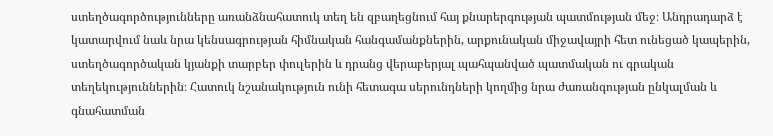ստեղծագործությունները առանձնահատուկ տեղ են զբաղեցնում հայ քնարերգության պատմության մեջ։ Անդրադարձ է կատարվում նաև նրա կենսագրության հիմնական հանգամանքներին, արքունական միջավայրի հետ ունեցած կապերին, ստեղծագործական կյանքի տարբեր փուլերին և դրանց վերաբերյալ պահպանված պատմական ու գրական տեղեկություններին։ Հատուկ նշանակություն ունի հետագա սերունդների կողմից նրա ժառանգության ընկալման և գնահատման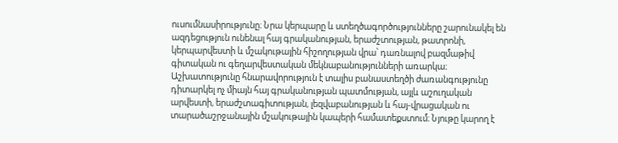ուսումնասիրությունը։ Նրա կերպարը և ստեղծագործությունները շարունակել են ազդեցություն ունենալ հայ գրականության, երաժշտության, թատրոնի, կերպարվեստի և մշակութային հիշողության վրա՝ դառնալով բազմաթիվ գիտական ու գեղարվեստական մեկնաբանությունների առարկա։ Աշխատությունը հնարավորություն է տալիս բանաստեղծի ժառանգությունը դիտարկել ոչ միայն հայ գրականության պատմության, այլև աշուղական արվեստի, երաժշտագիտության, լեզվաբանության և հայ-վրացական ու տարածաշրջանային մշակութային կապերի համատեքստում։ Նյութը կարող է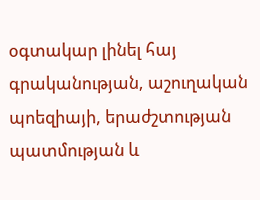օգտակար լինել հայ գրականության, աշուղական պոեզիայի, երաժշտության պատմության և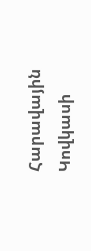Հարավային Կովկասի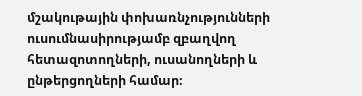մշակութային փոխառնչությունների ուսումնասիրությամբ զբաղվող հետազոտողների, ուսանողների և ընթերցողների համար։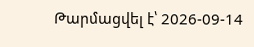Թարմացվել է՝ 2026-09-14